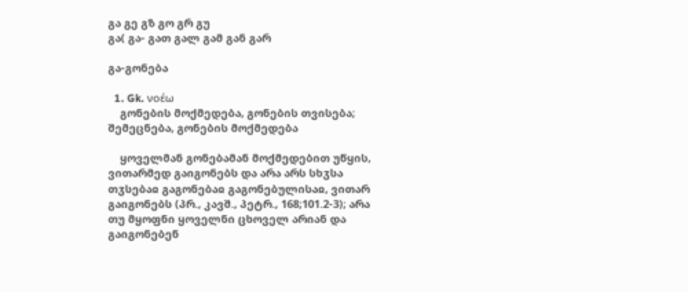გა გე გზ გო გრ გუ
გა( გა- გათ გალ გამ გან გარ

გა-გონება

  1. Gk. νοέω
    გონების მოქმედება, გონების თვისება; შემეცნება, გონების მოქმედება

    ყოველმან გონებამან მოქმედებით უწყის, ვითარმედ გაიგონებს და არა არს სხჳსა თჳსებაჲ გაგონებაჲ გაგონებულისაჲ, ვითარ გაიგონებს (პრ., კავშ., პეტრ., 168;101.2-3); არა თუ მყოფნი ყოველნი ცხოველ არიან და გაიგონებენ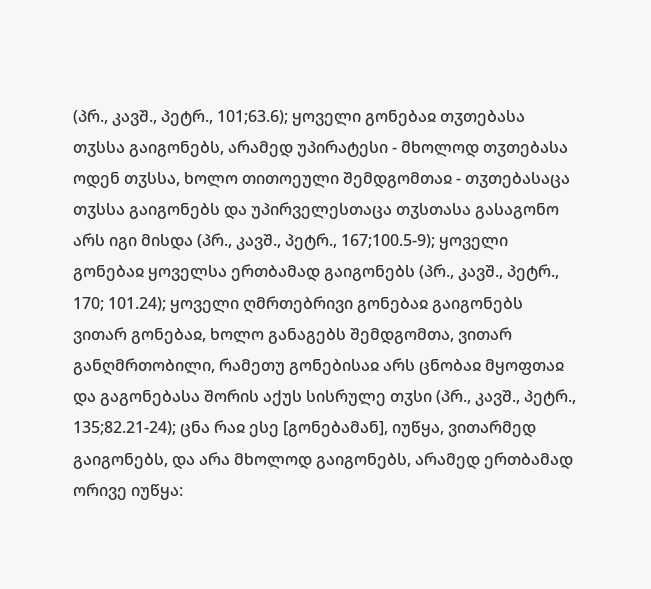(პრ., კავშ., პეტრ., 101;63.6); ყოველი გონებაჲ თჳთებასა თჳსსა გაიგონებს, არამედ უპირატესი - მხოლოდ თჳთებასა ოდენ თჳსსა, ხოლო თითოეული შემდგომთაჲ - თჳთებასაცა თჳსსა გაიგონებს და უპირველესთაცა თჳსთასა გასაგონო არს იგი მისდა (პრ., კავშ., პეტრ., 167;100.5-9); ყოველი გონებაჲ ყოველსა ერთბამად გაიგონებს (პრ., კავშ., პეტრ., 170; 101.24); ყოველი ღმრთებრივი გონებაჲ გაიგონებს ვითარ გონებაჲ, ხოლო განაგებს შემდგომთა, ვითარ განღმრთობილი, რამეთუ გონებისაჲ არს ცნობაჲ მყოფთაჲ და გაგონებასა შორის აქუს სისრულე თჳსი (პრ., კავშ., პეტრ., 135;82.21-24); ცნა რაჲ ესე [გონებამან], იუწყა, ვითარმედ გაიგონებს, და არა მხოლოდ გაიგონებს, არამედ ერთბამად ორივე იუწყა: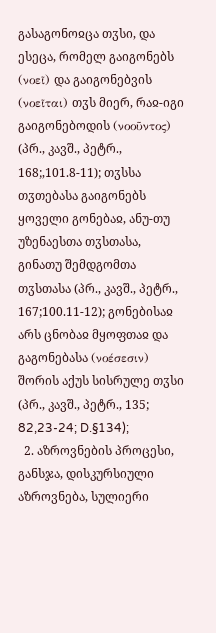გასაგონოჲცა თჳსი, და ესეცა, რომელ გაიგონებს (νοεῖ) და გაიგონებვის (νοεῖται) თჳს მიერ, რაჲ-იგი გაიგონებოდის (νοοῦντος) (პრ., კავშ., პეტრ., 168;,101.8-11); თჳსსა თჳთებასა გაიგონებს ყოველი გონებაჲ, ანუ-თუ უზენაესთა თჳსთასა, გინათუ შემდგომთა თჳსთასა (პრ., კავშ., პეტრ., 167;100.11-12); გონებისაჲ არს ცნობაჲ მყოფთაჲ და გაგონებასა (νοέσεσιν) შორის აქუს სისრულე თჳსი (პრ., კავშ., პეტრ., 135; 82,23-24; D.§134);
  2. აზროვნების პროცესი, განსჯა, დისკურსიული აზროვნება, სულიერი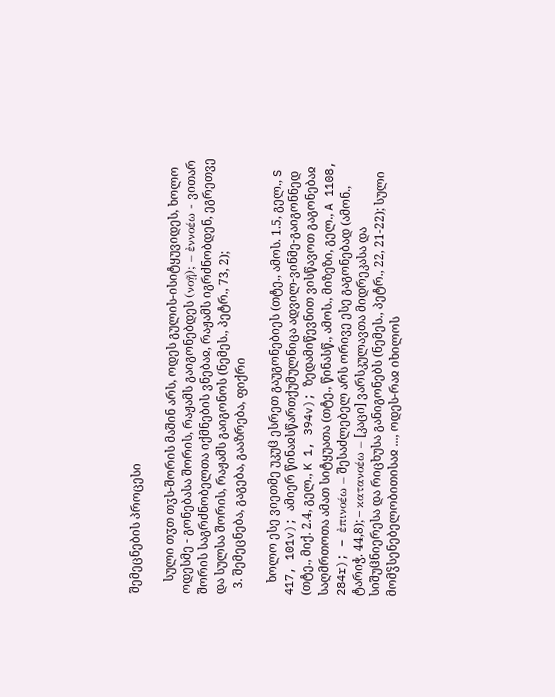შემეცნების პროცესი

    სული თჳთ თჳს-შორის მაშინ არს, ოდეს გულის-ისიტყუვიდეს, ხოლო ოდესმე - გონებასა შორის, რაჟამს გაიგონებდეს (νοῇ); – ἐννοέω - ვითარ შორის საგრძნობელთა იქმნების ვნებაჲ, რაჟამს იგრძნობდენ, ეგრეთვე და სულსა შორის, რაჟამს გაიგონოს (ნემეს., პეტრ., 73, 2);
  3. შემეცნება, გაგება, გააზრება, ფიქრი

    ხოლო ესე ვიეთმე უკუჱ ესრეთ გაუგონებიეს (თტე., ამოს. 1.5, გელ., S 417, 101v); ამიერ წინაჲსწართქუმულნიცა ადვილ-ვინმე-გაიგონნედ (თტე., მიქ. 2.4, გელ., K 1, 394v); ზედამიწევნით ვისწავოთ გაგონებაჲ საღმრთოთა ამათ სიტყუათა (თტე., წინასწ., ამოს., მიზეზი, გელ., A 1108, 284r); – ἐπινοέω – შესაძლებელ არს ორივე ესე გაგონებად (ამონ., ტარიჭ. 44,8); – κατανοέω – [კაცი] ვარსკულავთა მიდრეკასა და სიშუჱნიერესა და რიცხუსა განიგონებს (ნემეს., პეტრ., 22, 21-22); სული მომჴსენებელობითისაჲ ..., ოდეს-რაჲ იხილოს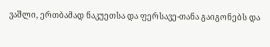ვაშლი, ერთბამად ნაკუეთსა და ფერსავე-თანა გაიგონებს და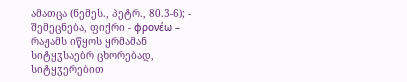ამათცა (ნემეს., პეტრ., 80.3-6); - შემეცნება, ფიქრი - φρονέω – რაჟამს იწყოს ყრმამან სიტყჳსაებრ ცხორებად, სიტყჳერებით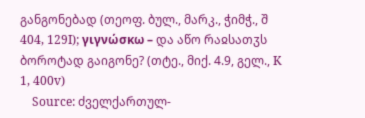განგონებად (თეოფ. ბულ., მარკ., ჭიმჭ., შ 404, 129I); γιγνώσκω – და აწო რაჲსათჳს ბოროტად გაიგონე? (თტე., მიქ. 4.9, გელ., K 1, 400v)
    Source: ძველქართულ-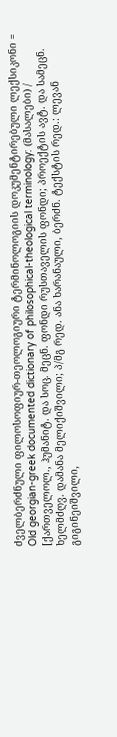ძველბერძნული ფილოსოფიურ-თეოლოგიური ტერმინოლოგიის დოკუმენტირებული ლექსიკონი = Old georgian-greek documented dictionary of philosophical-theological terminology: (მასალები) / [ქართველოლ., ჰუმანიტ. და სოც. მეცნ. ფონდი რუსთაველის ფონდი; პროექტის ავტ. და სამეცნ. ხელმძღვ. დამანა მელიქიშვილი; პ/მგ რედ. ანა ხარანაული, ბერძნ. ტექსტის რედ.: ლევან გიგინეიშვილი,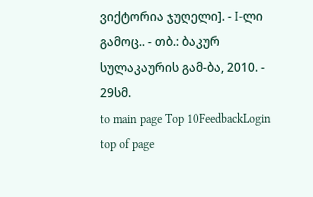ვიქტორია ჯუღელი]. - I-ლი გამოც.. - თბ.: ბაკურ სულაკაურის გამ-ბა, 2010. - 29სმ.
to main page Top 10FeedbackLogin top of page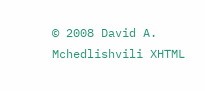© 2008 David A. Mchedlishvili XHTML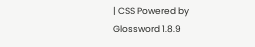| CSS Powered by Glossword 1.8.9